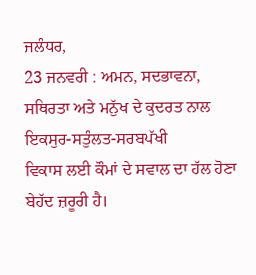ਜਲੰਧਰ,
23 ਜਨਵਰੀ : ਅਮਨ, ਸਦਭਾਵਨਾ,
ਸਥਿਰਤਾ ਅਤੇ ਮਨੁੱਖ ਦੇ ਕੁਦਰਤ ਨਾਲ ਇਕਸੁਰ-ਸਤੁੰਲਤ-ਸਰਬਪੱਖੀ
ਵਿਕਾਸ ਲਈ ਕੌਮਾਂ ਦੇ ਸਵਾਲ ਦਾ ਹੱਲ ਹੋਣਾ ਬੇਹੱਦ ਜ਼ਰੂਰੀ ਹੈ।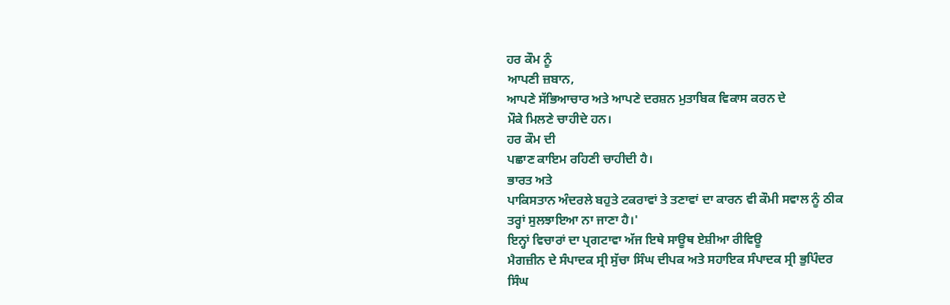ਹਰ ਕੌਮ ਨੂੰ
ਆਪਣੀ ਜ਼ਬਾਨ,
ਆਪਣੇ ਸੱਭਿਆਚਾਰ ਅਤੇ ਆਪਣੇ ਦਰਸ਼ਨ ਮੁਤਾਬਿਕ ਵਿਕਾਸ ਕਰਨ ਦੇ
ਮੌਕੇ ਮਿਲਣੇ ਚਾਹੀਦੇ ਹਨ।
ਹਰ ਕੌਮ ਦੀ
ਪਛਾਣ ਕਾਇਮ ਰਹਿਣੀ ਚਾਹੀਦੀ ਹੈ।
ਭਾਰਤ ਅਤੇ
ਪਾਕਿਸਤਾਨ ਅੰਦਰਲੇ ਬਹੁਤੇ ਟਕਰਾਵਾਂ ਤੇ ਤਣਾਵਾਂ ਦਾ ਕਾਰਨ ਵੀ ਕੌਮੀ ਸਵਾਲ ਨੂੰ ਠੀਕ
ਤਰ੍ਹਾਂ ਸੁਲਝਾਇਆ ਨਾ ਜਾਣਾ ਹੈ।'
ਇਨ੍ਹਾਂ ਵਿਚਾਰਾਂ ਦਾ ਪ੍ਰਗਟਾਵਾ ਅੱਜ ਇਥੇ ਸਾਊਥ ਏਸ਼ੀਆ ਰੀਵਿਊ
ਮੈਗਜ਼ੀਨ ਦੇ ਸੰਪਾਦਕ ਸ੍ਰੀ ਸੁੱਚਾ ਸਿੰਘ ਦੀਪਕ ਅਤੇ ਸਹਾਇਕ ਸੰਪਾਦਕ ਸ੍ਰੀ ਭੁਪਿੰਦਰ
ਸਿੰਘ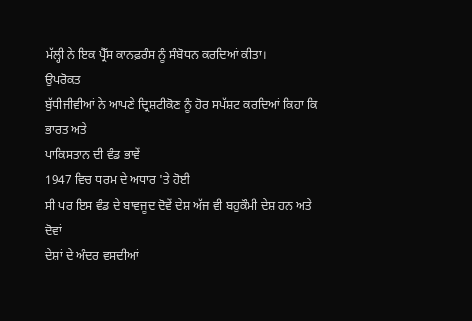ਮੱਲ੍ਹੀ ਨੇ ਇਕ ਪ੍ਰੈੱਸ ਕਾਨਫ਼ਰੰਸ ਨੂੰ ਸੰਬੋਧਨ ਕਰਦਿਆਂ ਕੀਤਾ।
ਉਪਰੋਕਤ
ਬੁੱਧੀਜੀਵੀਆਂ ਨੇ ਆਪਣੇ ਦ੍ਰਿਸ਼ਟੀਕੋਣ ਨੂੰ ਹੋਰ ਸਪੱਸ਼ਟ ਕਰਦਿਆਂ ਕਿਹਾ ਕਿ ਭਾਰਤ ਅਤੇ
ਪਾਕਿਸਤਾਨ ਦੀ ਵੰਡ ਭਾਵੇਂ
1947 ਵਿਚ ਧਰਮ ਦੇ ਅਧਾਰ 'ਤੇ ਹੋਈ
ਸੀ ਪਰ ਇਸ ਵੰਡ ਦੇ ਬਾਵਜੂਦ ਦੋਵੇਂ ਦੇਸ਼ ਅੱਜ ਵੀ ਬਹੁਕੌਮੀ ਦੇਸ਼ ਹਨ ਅਤੇ ਦੋਵਾਂ
ਦੇਸ਼ਾਂ ਦੇ ਅੰਦਰ ਵਸਦੀਆਂ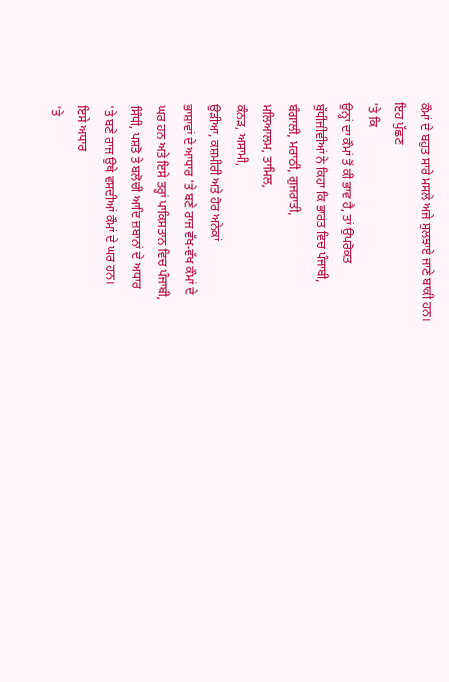ਕੌਮਾਂ ਦੇ ਬਹੁਤ ਸਾਰੇ ਮਸਲੇ ਅਜੇ ਸੁਲਝਾਏ ਜਾਣੇ ਬਾਕੀ ਹਨ।
ਇਹ ਪੁੱਛਣ
'ਤੇ ਕਿ
ਉਨ੍ਹਾਂ ਦਾ ਕੌਮਾਂ ਤੋਂ ਕੀ ਭਾਵ ਹੈ, ਤਾਂ ਉਪਰੋਕਤ
ਬੁੱਧੀਜੀਵੀਆਂ ਨੇ ਕਿਹਾ ਕਿ ਭਾਰਤ ਵਿਚ ਪੰਜਾਬੀ,
ਬੰਗਾਲੀ, ਮਰਾਠੀ, ਗੁਜਰਾਤੀ,
ਮਲਿਆਲਮ, ਤਾਮਿਲ,
ਕੰਨੜ, ਅਸਾਮੀ,
ਉੜੀਆ, ਕਸ਼ਮੀਰੀ ਅਤੇ ਹੋਰ ਅਨੇਕਾਂ
ਭਾਸ਼ਾਵਾਂ ਦੇ ਆਧਾਰ 'ਤੇ ਬਣੇ ਰਾਜ ਵੱਖ-ਵੱਖ ਕੌਮਾਂ ਦੇ
ਘਰ ਹਨ ਅਤੇ ਇਸੇ ਤਰ੍ਹਾਂ ਪਾਕਿਸਤਾਨ ਵਿਚ ਪੰਜਾਬੀ,
ਸਿੰਧੀ, ਪਸ਼ਤੋ ਤੇ ਬਲੋਚੀ ਆਦਿ ਜ਼ਬਾਨਾਂ ਦੇ ਅਧਾਰ
'ਤੇ ਬਣੇ ਰਾਜ ਉਥੇ ਵਸਦੀਆਂ ਕੌਮਾਂ ਦੇ ਘਰ ਹਨ।
ਇਸੇ ਅਧਾਰ
'ਤੇ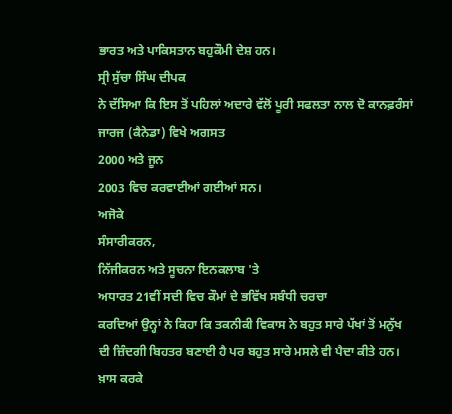ਭਾਰਤ ਅਤੇ ਪਾਕਿਸਤਾਨ ਬਹੁਕੌਮੀ ਦੇਸ਼ ਹਨ।
ਸ੍ਰੀ ਸੁੱਚਾ ਸਿੰਘ ਦੀਪਕ
ਨੇ ਦੱਸਿਆ ਕਿ ਇਸ ਤੋਂ ਪਹਿਲਾਂ ਅਦਾਰੇ ਵੱਲੋਂ ਪੂਰੀ ਸਫਲਤਾ ਨਾਲ ਦੋ ਕਾਨਫ਼ਰੰਸਾਂ
ਜਾਰਜ (ਕੈਨੇਡਾ) ਵਿਖੇ ਅਗਸਤ
2000 ਅਤੇ ਜੂਨ
2003 ਵਿਚ ਕਰਵਾਈਆਂ ਗਈਆਂ ਸਨ।
ਅਜੋਕੇ
ਸੰਸਾਰੀਕਰਨ,
ਨਿੱਜੀਕਰਨ ਅਤੇ ਸੂਚਨਾ ਇਨਕਲਾਬ 'ਤੇ
ਅਧਾਰਤ 21ਵੀਂ ਸਦੀ ਵਿਚ ਕੌਮਾਂ ਦੇ ਭਵਿੱਖ ਸਬੰਧੀ ਚਰਚਾ
ਕਰਦਿਆਂ ਉਨ੍ਹਾਂ ਨੇ ਕਿਹਾ ਕਿ ਤਕਨੀਕੀ ਵਿਕਾਸ ਨੇ ਬਹੁਤ ਸਾਰੇ ਪੱਖਾਂ ਤੋਂ ਮਨੁੱਖ
ਦੀ ਜ਼ਿੰਦਗੀ ਬਿਹਤਰ ਬਣਾਈ ਹੈ ਪਰ ਬਹੁਤ ਸਾਰੇ ਮਸਲੇ ਵੀ ਪੈਦਾ ਕੀਤੇ ਹਨ।
ਖ਼ਾਸ ਕਰਕੇ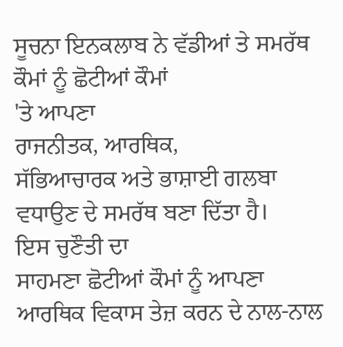ਸੂਚਨਾ ਇਨਕਲਾਬ ਨੇ ਵੱਡੀਆਂ ਤੇ ਸਮਰੱਥ ਕੌਮਾਂ ਨੂੰ ਛੋਟੀਆਂ ਕੌਮਾਂ
'ਤੇ ਆਪਣਾ
ਰਾਜਨੀਤਕ, ਆਰਥਿਕ,
ਸੱਭਿਆਚਾਰਕ ਅਤੇ ਭਾਸ਼ਾਈ ਗਲਬਾ ਵਧਾਉਣ ਦੇ ਸਮਰੱਥ ਬਣਾ ਦਿੱਤਾ ਹੈ।
ਇਸ ਚੁਣੌਤੀ ਦਾ
ਸਾਹਮਣਾ ਛੋਟੀਆਂ ਕੌਮਾਂ ਨੂੰ ਆਪਣਾ ਆਰਥਿਕ ਵਿਕਾਸ ਤੇਜ਼ ਕਰਨ ਦੇ ਨਾਲ-ਨਾਲ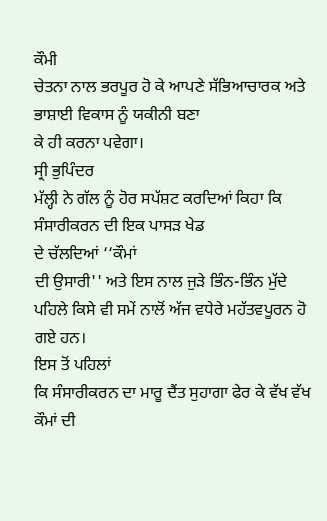ਕੌਮੀ
ਚੇਤਨਾ ਨਾਲ ਭਰਪੂਰ ਹੋ ਕੇ ਆਪਣੇ ਸੱਭਿਆਚਾਰਕ ਅਤੇ ਭਾਸ਼ਾਈ ਵਿਕਾਸ ਨੂੰ ਯਕੀਨੀ ਬਣਾ
ਕੇ ਹੀ ਕਰਨਾ ਪਵੇਗਾ।
ਸ੍ਰੀ ਭੁਪਿੰਦਰ
ਮੱਲ੍ਹੀ ਨੇ ਗੱਲ ਨੂੰ ਹੋਰ ਸਪੱਸ਼ਟ ਕਰਦਿਆਂ ਕਿਹਾ ਕਿ ਸੰਸਾਰੀਕਰਨ ਦੀ ਇਕ ਪਾਸੜ ਖੇਡ
ਦੇ ਚੱਲਦਿਆਂ ‘‘ਕੌਮਾਂ
ਦੀ ਉਸਾਰੀ'' ਅਤੇ ਇਸ ਨਾਲ ਜੁੜੇ ਭਿੰਨ-ਭਿੰਨ ਮੁੱਦੇ
ਪਹਿਲੇ ਕਿਸੇ ਵੀ ਸਮੇਂ ਨਾਲੋਂ ਅੱਜ ਵਧੇਰੇ ਮਹੱਤਵਪੂਰਨ ਹੋ ਗਏ ਹਨ।
ਇਸ ਤੋਂ ਪਹਿਲਾਂ
ਕਿ ਸੰਸਾਰੀਕਰਨ ਦਾ ਮਾਰੂ ਦੈਂਤ ਸੁਹਾਗਾ ਫੇਰ ਕੇ ਵੱਖ ਵੱਖ ਕੌਮਾਂ ਦੀ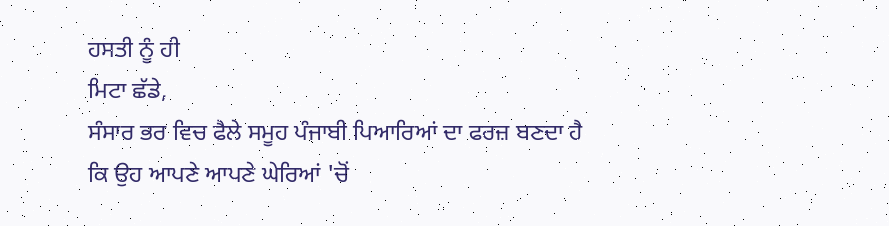ਹਸਤੀ ਨੂੰ ਹੀ
ਮਿਟਾ ਛੱਡੇ,
ਸੰਸਾਰ ਭਰ ਵਿਚ ਫੈਲੇ ਸਮੂਹ ਪੰਜਾਬੀ ਪਿਆਰਿਆਂ ਦਾ ਫਰਜ਼ ਬਣਦਾ ਹੈ
ਕਿ ਉਹ ਆਪਣੇ ਆਪਣੇ ਘੇਰਿਆਂ 'ਚੋਂ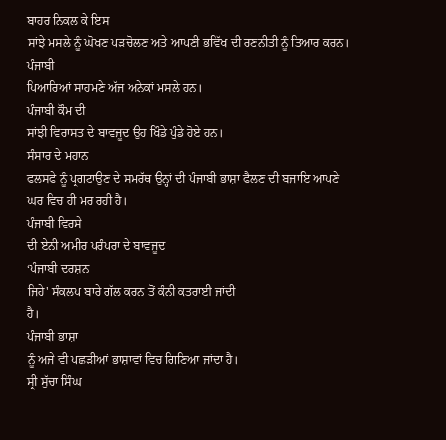ਬਾਹਰ ਨਿਕਲ ਕੇ ਇਸ
ਸਾਂਝੇ ਮਸਲੇ ਨੂੰ ਘੋਖਣ ਪੜਚੋਲਣ ਅਤੇ ਆਪਣੀ ਭਵਿੱਖ ਦੀ ਰਣਨੀਤੀ ਨੂੰ ਤਿਆਰ ਕਰਨ।
ਪੰਜਾਬੀ
ਪਿਆਰਿਆਂ ਸਾਹਮਣੇ ਅੱਜ ਅਨੇਕਾਂ ਮਸਲੇ ਹਨ।
ਪੰਜਾਬੀ ਕੌਮ ਦੀ
ਸਾਂਝੀ ਵਿਰਾਸਤ ਦੇ ਬਾਵਜੂਦ ਉਹ ਖਿੰਡੇ ਪੁੰਡੇ ਹੋਏ ਹਨ।
ਸੰਸਾਰ ਦੇ ਮਹਾਨ
ਫਲਸਫੇ ਨੂੰ ਪ੍ਰਗਟਾਉਣ ਦੇ ਸਮਰੱਥ ਉਨ੍ਹਾਂ ਦੀ ਪੰਜਾਬੀ ਭਾਸ਼ਾ ਫੈਲਣ ਦੀ ਬਜਾਇ ਆਪਣੇ
ਘਰ ਵਿਚ ਹੀ ਮਰ ਰਹੀ ਹੈ।
ਪੰਜਾਬੀ ਵਿਰਸੇ
ਦੀ ਏਨੀ ਅਮੀਰ ਪਰੰਪਰਾ ਦੇ ਬਾਵਜੂਦ
‘ਪੰਜਾਬੀ ਦਰਸ਼ਨ
ਜਿਹੇ' ਸੰਕਲਪ ਬਾਰੇ ਗੱਲ ਕਰਨ ਤੋਂ ਕੰਨੀ ਕਤਰਾਈ ਜਾਂਦੀ
ਹੈ।
ਪੰਜਾਬੀ ਭਾਸ਼ਾ
ਨੂੰ ਅਜੇ ਵੀ ਪਛੜੀਆਂ ਭਾਸ਼ਾਵਾਂ ਵਿਚ ਗਿਣਿਆ ਜਾਂਦਾ ਹੈ।
ਸ੍ਰੀ ਸੁੱਚਾ ਸਿੰਘ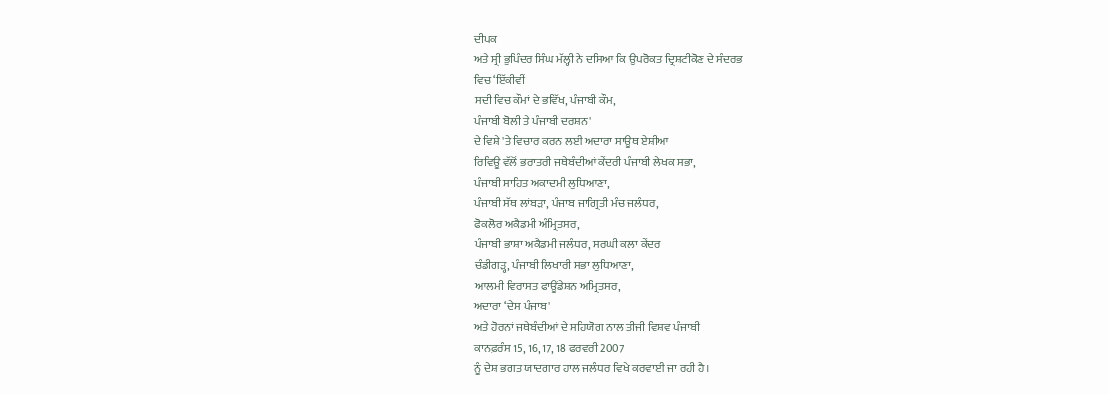ਦੀਪਕ
ਅਤੇ ਸ੍ਰੀ ਭੁਪਿੰਦਰ ਸਿੰਘ ਮੱਲ੍ਹੀ ਨੇ ਦਸਿਆ ਕਿ ਉਪਰੋਕਤ ਦ੍ਰਿਸ਼ਟੀਕੋਣ ਦੇ ਸੰਦਰਭ
ਵਿਚ ‘ਇੱਕੀਵੀਂ
ਸਦੀ ਵਿਚ ਕੌਮਾਂ ਦੇ ਭਵਿੱਖ, ਪੰਜਾਬੀ ਕੌਮ,
ਪੰਜਾਬੀ ਬੋਲੀ ਤੇ ਪੰਜਾਬੀ ਦਰਸ਼ਨ'
ਦੇ ਵਿਸ਼ੇ 'ਤੇ ਵਿਚਾਰ ਕਰਨ ਲਈ ਅਦਾਰਾ ਸਾਊਥ ਏਸ਼ੀਆ
ਰਿਵਿਊ ਵੱਲੋਂ ਭਰਾਤਰੀ ਜਥੇਬੰਦੀਆਂ ਕੇਂਦਰੀ ਪੰਜਾਬੀ ਲੇਖਕ ਸਭਾ,
ਪੰਜਾਬੀ ਸਾਹਿਤ ਅਕਾਦਮੀ ਲੁਧਿਆਣਾ,
ਪੰਜਾਬੀ ਸੱਥ ਲਾਂਬੜਾ, ਪੰਜਾਬ ਜਾਗ੍ਰਿਤੀ ਮੰਚ ਜਲੰਧਰ,
ਫੋਕਲੋਰ ਅਕੈਡਮੀ ਅੰਮ੍ਰਿਤਸਰ,
ਪੰਜਾਬੀ ਭਾਸ਼ਾ ਅਕੈਡਮੀ ਜਲੰਧਰ, ਸਰਘੀ ਕਲਾ ਕੇਂਦਰ
ਚੰਡੀਗੜ੍ਹ, ਪੰਜਾਬੀ ਲਿਖਾਰੀ ਸਭਾ ਲੁਧਿਆਣਾ,
ਆਲਮੀ ਵਿਰਾਸਤ ਫਾਊਂਡੇਸ਼ਨ ਅਮ੍ਰਿਤਸਰ,
ਅਦਾਰਾ ‘ਦੇਸ ਪੰਜਾਬ'
ਅਤੇ ਹੋਰਨਾਂ ਜਥੇਬੰਦੀਆਂ ਦੇ ਸਹਿਯੋਗ ਨਾਲ ਤੀਜੀ ਵਿਸ਼ਵ ਪੰਜਾਬੀ
ਕਾਨਫ਼ਰੰਸ 15, 16, 17, 18 ਫਰਵਰੀ 2007
ਨੂੰ ਦੇਸ਼ ਭਗਤ ਯਾਦਗਾਰ ਹਾਲ ਜਲੰਧਰ ਵਿਖੇ ਕਰਵਾਈ ਜਾ ਰਹੀ ਹੈ।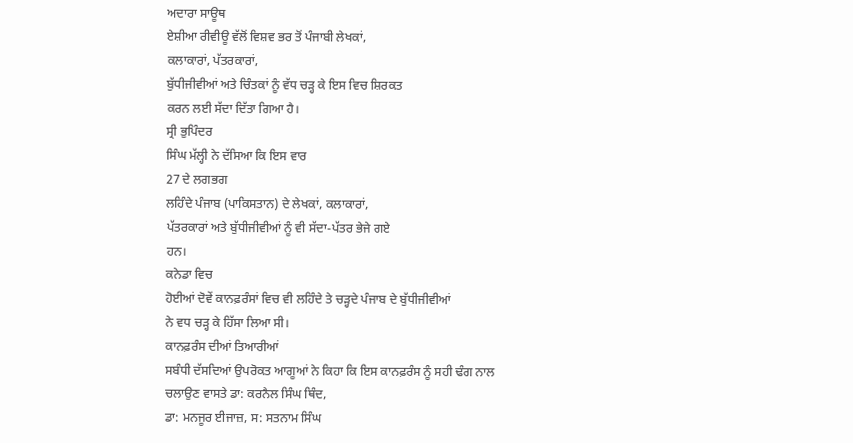ਅਦਾਰਾ ਸਾਊਥ
ਏਸ਼ੀਆ ਰੀਵੀਊ ਵੱਲੋਂ ਵਿਸ਼ਵ ਭਰ ਤੋਂ ਪੰਜਾਬੀ ਲੇਖਕਾਂ,
ਕਲਾਕਾਰਾਂ, ਪੱਤਰਕਾਰਾਂ,
ਬੁੱਧੀਜੀਵੀਆਂ ਅਤੇ ਚਿੰਤਕਾਂ ਨੂੰ ਵੱਧ ਚੜ੍ਹ ਕੇ ਇਸ ਵਿਚ ਸ਼ਿਰਕਤ
ਕਰਨ ਲਈ ਸੱਦਾ ਦਿੱਤਾ ਗਿਆ ਹੈ।
ਸ੍ਰੀ ਭੁਪਿੰਦਰ
ਸਿੰਘ ਮੱਲ੍ਹੀ ਨੇ ਦੱਸਿਆ ਕਿ ਇਸ ਵਾਰ
27 ਦੇ ਲਗਭਗ
ਲਹਿੰਦੇ ਪੰਜਾਬ (ਪਾਕਿਸਤਾਨ) ਦੇ ਲੇਖਕਾਂ, ਕਲਾਕਾਰਾਂ,
ਪੱਤਰਕਾਰਾਂ ਅਤੇ ਬੁੱਧੀਜੀਵੀਆਂ ਨੂੰ ਵੀ ਸੱਦਾ-ਪੱਤਰ ਭੇਜੇ ਗਏ
ਹਨ।
ਕਨੇਡਾ ਵਿਚ
ਹੋਈਆਂ ਦੋਵੇਂ ਕਾਨਫ਼ਰੰਸਾਂ ਵਿਚ ਵੀ ਲਹਿੰਦੇ ਤੇ ਚੜ੍ਹਦੇ ਪੰਜਾਬ ਦੇ ਬੁੱਧੀਜੀਵੀਆਂ
ਨੇ ਵਧ ਚੜ੍ਹ ਕੇ ਹਿੱਸਾ ਲਿਆ ਸੀ।
ਕਾਨਫ਼ਰੰਸ ਦੀਆਂ ਤਿਆਰੀਆਂ
ਸਬੰਧੀ ਦੱਸਦਿਆਂ ਉਪਰੋਕਤ ਆਗੂਆਂ ਨੇ ਕਿਹਾ ਕਿ ਇਸ ਕਾਨਫ਼ਰੰਸ ਨੂੰ ਸਹੀ ਢੰਗ ਨਾਲ
ਚਲਾਉਣ ਵਾਸਤੇ ਡਾ: ਕਰਨੈਲ ਸਿੰਘ ਥਿੰਦ,
ਡਾ: ਮਨਜੂਰ ਈਜਾਜ਼, ਸ: ਸਤਨਾਮ ਸਿੰਘ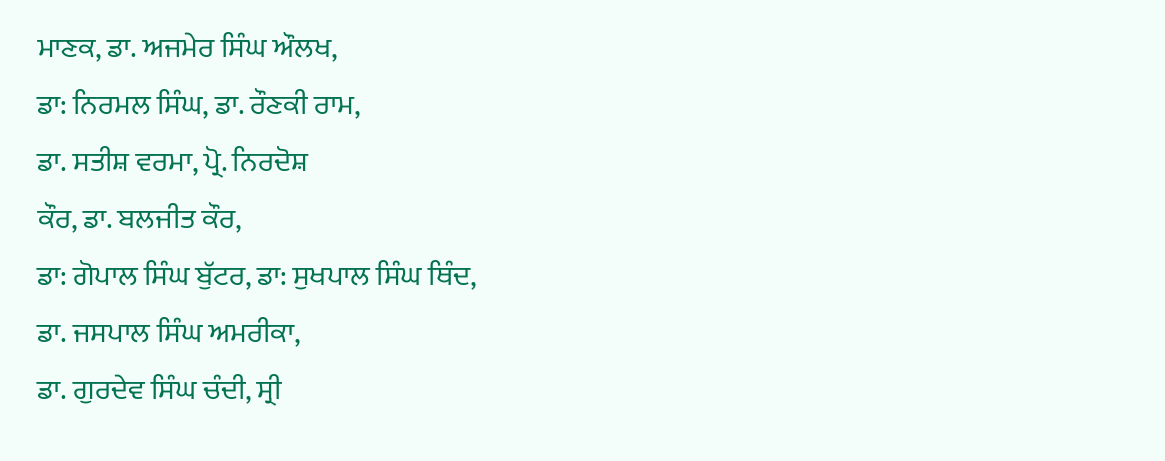ਮਾਣਕ, ਡਾ. ਅਜਮੇਰ ਸਿੰਘ ਔਲਖ,
ਡਾ: ਨਿਰਮਲ ਸਿੰਘ, ਡਾ. ਰੌਣਕੀ ਰਾਮ,
ਡਾ. ਸਤੀਸ਼ ਵਰਮਾ, ਪ੍ਰੋ. ਨਿਰਦੋਸ਼
ਕੌਰ, ਡਾ. ਬਲਜੀਤ ਕੌਰ,
ਡਾ: ਗੋਪਾਲ ਸਿੰਘ ਬੁੱਟਰ, ਡਾ: ਸੁਖਪਾਲ ਸਿੰਘ ਥਿੰਦ,
ਡਾ. ਜਸਪਾਲ ਸਿੰਘ ਅਮਰੀਕਾ,
ਡਾ. ਗੁਰਦੇਵ ਸਿੰਘ ਚੰਦੀ, ਸ੍ਰੀ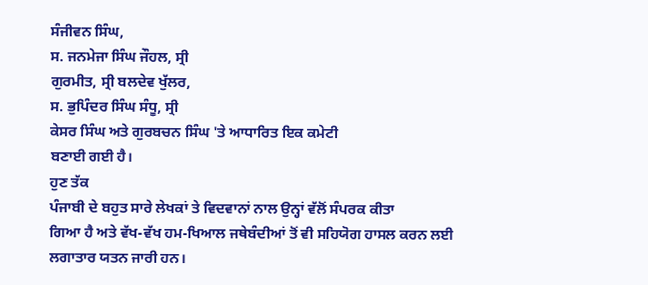ਸੰਜੀਵਨ ਸਿੰਘ,
ਸ. ਜਨਮੇਜਾ ਸਿੰਘ ਜੌਹਲ, ਸ੍ਰੀ
ਗੁਰਮੀਤ, ਸ੍ਰੀ ਬਲਦੇਵ ਖੁੱਲਰ,
ਸ. ਭੁਪਿੰਦਰ ਸਿੰਘ ਸੰਧੂ, ਸ੍ਰੀ
ਕੇਸਰ ਸਿੰਘ ਅਤੇ ਗੁਰਬਚਨ ਸਿੰਘ 'ਤੇ ਆਧਾਰਿਤ ਇਕ ਕਮੇਟੀ
ਬਣਾਈ ਗਈ ਹੈ।
ਹੁਣ ਤੱਕ
ਪੰਜਾਬੀ ਦੇ ਬਹੁਤ ਸਾਰੇ ਲੇਖਕਾਂ ਤੇ ਵਿਦਵਾਨਾਂ ਨਾਲ ਉਨ੍ਹਾਂ ਵੱਲੋਂ ਸੰਪਰਕ ਕੀਤਾ
ਗਿਆ ਹੈ ਅਤੇ ਵੱਖ-ਵੱਖ ਹਮ-ਖਿਆਲ ਜਥੇਬੰਦੀਆਂ ਤੋਂ ਵੀ ਸਹਿਯੋਗ ਹਾਸਲ ਕਰਨ ਲਈ
ਲਗਾਤਾਰ ਯਤਨ ਜਾਰੀ ਹਨ।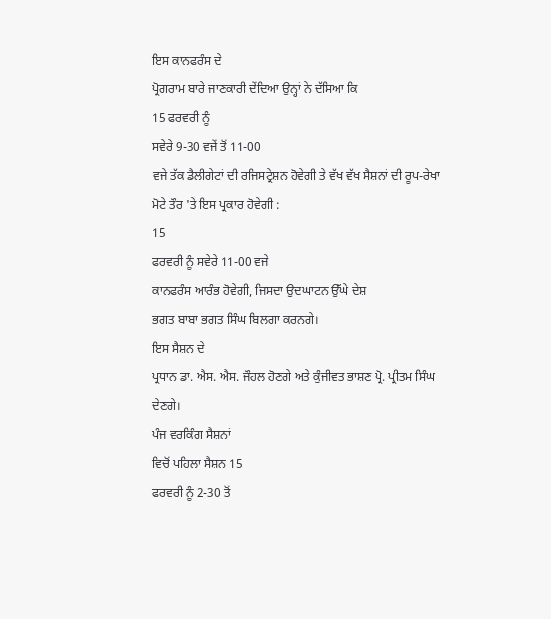ਇਸ ਕਾਨਫਰੰਸ ਦੇ
ਪ੍ਰੋਗਰਾਮ ਬਾਰੇ ਜਾਣਕਾਰੀ ਦੇਂਦਿਆ ਉਨ੍ਹਾਂ ਨੇ ਦੱਸਿਆ ਕਿ
15 ਫਰਵਰੀ ਨੂੰ
ਸਵੇਰੇ 9-30 ਵਜੇਂ ਤੋਂ 11-00
ਵਜੇ ਤੱਕ ਡੈਲੀਗੇਟਾਂ ਦੀ ਰਜਿਸਟ੍ਰੇਸ਼ਨ ਹੋਵੇਗੀ ਤੇ ਵੱਖ ਵੱਖ ਸੈਸ਼ਨਾਂ ਦੀ ਰੂਪ-ਰੇਖਾ
ਮੋਟੇ ਤੌਰ 'ਤੇ ਇਸ ਪ੍ਰਕਾਰ ਹੋਵੇਗੀ :
15
ਫਰਵਰੀ ਨੂੰ ਸਵੇਰੇ 11-00 ਵਜੇ
ਕਾਨਫਰੰਸ ਆਰੰਭ ਹੋਵੇਗੀ, ਜਿਸਦਾ ਉਦਘਾਟਨ ਉੱਘੇ ਦੇਸ਼
ਭਗਤ ਬਾਬਾ ਭਗਤ ਸਿੰਘ ਬਿਲਗਾ ਕਰਨਗੇ।
ਇਸ ਸੈਸ਼ਨ ਦੇ
ਪ੍ਰਧਾਨ ਡਾ. ਐਸ. ਐਸ. ਜੌਹਲ ਹੋਣਗੇ ਅਤੇ ਕੁੰਜੀਵਤ ਭਾਸ਼ਣ ਪ੍ਰੋ. ਪ੍ਰੀਤਮ ਸਿੰਘ
ਦੇਣਗੇ।
ਪੰਜ ਵਰਕਿੰਗ ਸੈਸ਼ਨਾਂ
ਵਿਚੋਂ ਪਹਿਲਾ ਸੈਸ਼ਨ 15
ਫਰਵਰੀ ਨੂੰ 2-30 ਤੋਂ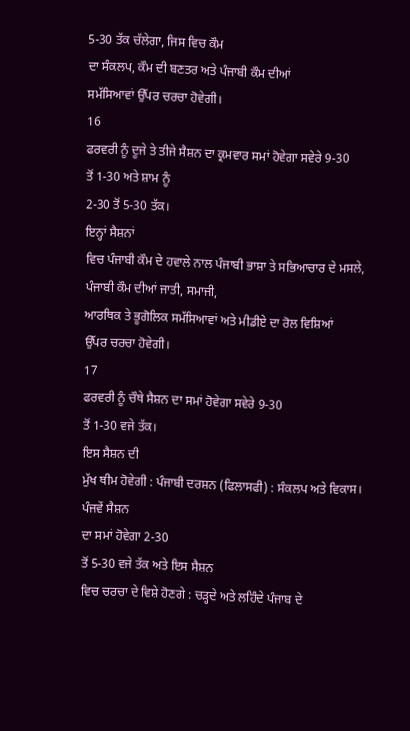5-30 ਤੱਕ ਚੱਲੇਗਾ, ਜਿਸ ਵਿਚ ਕੌਮ
ਦਾ ਸੰਕਲਪ, ਕੌਮ ਦੀ ਬਣਤਰ ਅਤੇ ਪੰਜਾਬੀ ਕੌਮ ਦੀਆਂ
ਸਮੱਸਿਆਵਾਂ ਉੱਪਰ ਚਰਚਾ ਹੋਵੇਗੀ।
16
ਫਰਵਰੀ ਨੂੰ ਦੂਜੇ ਤੇ ਤੀਜੇ ਸੈਸ਼ਨ ਦਾ ਕ੍ਰਮਵਾਰ ਸਮਾਂ ਹੋਵੇਗਾ ਸਵੇਰੇ 9-30
ਤੋਂ 1-30 ਅਤੇ ਸ਼ਾਮ ਨੂੰ
2-30 ਤੋਂ 5-30 ਤੱਕ।
ਇਨ੍ਹਾਂ ਸੈਸ਼ਨਾਂ
ਵਿਚ ਪੰਜਾਬੀ ਕੌਮ ਦੇ ਹਵਾਲੇ ਨਾਲ ਪੰਜਾਬੀ ਭਾਸ਼ਾ ਤੇ ਸਭਿਆਚਾਰ ਦੇ ਮਸਲੇ,
ਪੰਜਾਬੀ ਕੌਮ ਦੀਆਂ ਜਾਤੀ, ਸਮਾਜੀ,
ਆਰਥਿਕ ਤੇ ਭੂਗੋਲਿਕ ਸਮੱਸਿਆਵਾਂ ਅਤੇ ਮੀਡੀਏ ਦਾ ਰੋਲ ਵਿਸ਼ਿਆਂ
ਉੱਪਰ ਚਰਚਾ ਹੋਵੇਗੀ।
17
ਫਰਵਰੀ ਨੂੰ ਚੌਥੇ ਸੈਸ਼ਨ ਦਾ ਸਮਾਂ ਹੋਵੇਗਾ ਸਵੇਰੇ 9-30
ਤੋਂ 1-30 ਵਜੇ ਤੱਕ।
ਇਸ ਸੈਸ਼ਨ ਦੀ
ਮੁੱਖ ਥੀਮ ਹੋਵੇਗੀ : ਪੰਜਾਬੀ ਦਰਸ਼ਨ (ਫਿਲਾਸਫੀ) : ਸੰਕਲਪ ਅਤੇ ਵਿਕਾਸ।
ਪੰਜਵੇਂ ਸੈਸ਼ਨ
ਦਾ ਸਮਾਂ ਹੋਵੇਗਾ 2-30
ਤੋਂ 5-30 ਵਜੇ ਤੱਕ ਅਤੇ ਇਸ ਸੈਸ਼ਨ
ਵਿਚ ਚਰਚਾ ਦੇ ਵਿਸ਼ੇ ਹੋਣਗੇ : ਚੜ੍ਹਦੇ ਅਤੇ ਲਹਿੰਦੇ ਪੰਜਾਬ ਦੇ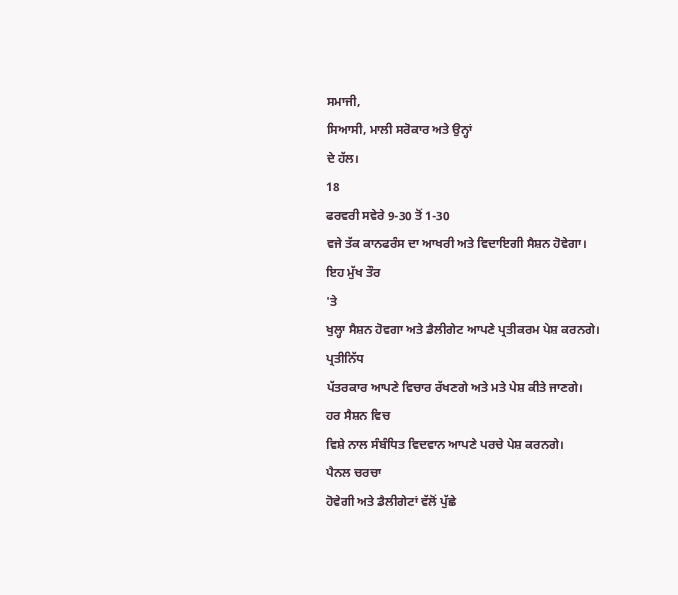ਸਮਾਜੀ,
ਸਿਆਸੀ, ਮਾਲੀ ਸਰੋਕਾਰ ਅਤੇ ਉਨ੍ਹਾਂ
ਦੇ ਹੱਲ।
18
ਫਰਵਰੀ ਸਵੇਰੇ 9-30 ਤੋਂ 1-30
ਵਜੇ ਤੱਕ ਕਾਨਫਰੰਸ ਦਾ ਆਖਰੀ ਅਤੇ ਵਿਦਾਇਗੀ ਸੈਸ਼ਨ ਹੋਵੇਗਾ।
ਇਹ ਮੁੱਖ ਤੌਰ
'ਤੇ
ਖੁਲ੍ਹਾ ਸੈਸ਼ਨ ਹੋਵਗਾ ਅਤੇ ਡੈਲੀਗੇਟ ਆਪਣੇ ਪ੍ਰਤੀਕਰਮ ਪੇਸ਼ ਕਰਨਗੇ।
ਪ੍ਰਤੀਨਿੱਧ
ਪੱਤਰਕਾਰ ਆਪਣੇ ਵਿਚਾਰ ਰੱਖਣਗੇ ਅਤੇ ਮਤੇ ਪੇਸ਼ ਕੀਤੇ ਜਾਣਗੇ।
ਹਰ ਸੈਸ਼ਨ ਵਿਚ
ਵਿਸ਼ੇ ਨਾਲ ਸੰਬੰਧਿਤ ਵਿਦਵਾਨ ਆਪਣੇ ਪਰਚੇ ਪੇਸ਼ ਕਰਨਗੇ।
ਪੈਨਲ ਚਰਚਾ
ਹੋਵੇਗੀ ਅਤੇ ਡੈਲੀਗੇਟਾਂ ਵੱਲੋਂ ਪੁੱਛੇ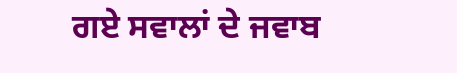ਗਏ ਸਵਾਲਾਂ ਦੇ ਜਵਾਬ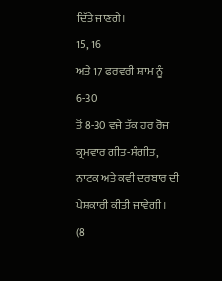ਦਿੱਤੇ ਜਾਣਗੇ।
15, 16
ਅਤੇ 17 ਫਰਵਰੀ ਸ਼ਾਮ ਨੂੰ 6-30
ਤੋਂ 8-30 ਵਜੇ ਤੱਕ ਹਰ ਰੋਜ
ਕ੍ਰਮਵਾਰ ਗੀਤ-ਸੰਗੀਤ, ਨਾਟਕ ਅਤੇ ਕਵੀ ਦਰਬਾਰ ਦੀ
ਪੇਸ਼ਕਾਰੀ ਕੀਤੀ ਜਾਵੇਗੀ।
(8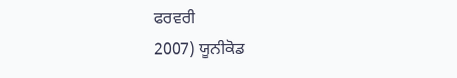ਫਰਵਰੀ
2007) ਯੂਨੀਕੋਡ